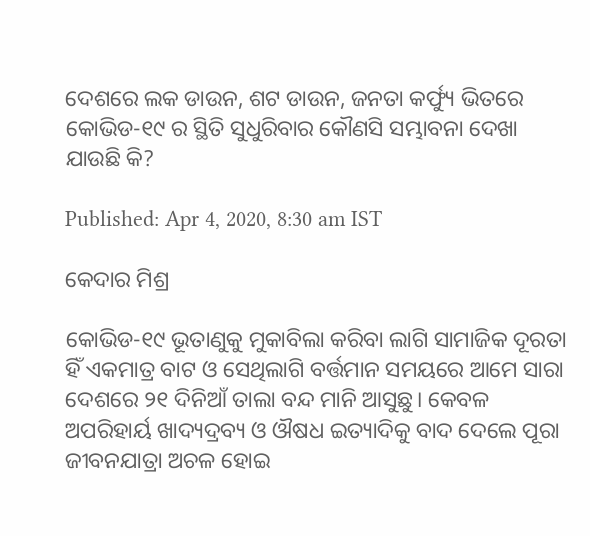ଦେଶରେ ଲକ ଡାଉନ, ଶଟ ଡାଉନ, ଜନତା କର୍ଫ୍ୟୁ ଭିତରେ କୋଭିଡ-୧୯ ର ସ୍ଥିତି ସୁଧୁରିବାର କୌଣସି ସମ୍ଭାବନା ଦେଖା ଯାଉଛି କି?

Published: Apr 4, 2020, 8:30 am IST

କେଦାର ମିଶ୍ର

କୋଭିଡ-୧୯ ଭୂତାଣୁକୁ ମୁକାବିଲା କରିବା ଲାଗି ସାମାଜିକ ଦୂରତା ହିଁ ଏକମାତ୍ର ବାଟ ଓ ସେଥିଲାଗି ବର୍ତ୍ତମାନ ସମୟରେ ଆମେ ସାରା ଦେଶରେ ୨୧ ଦିନିଆଁ ତାଲା ବନ୍ଦ ମାନି ଆସୁଛୁ। କେବଳ ଅପରିହାର୍ୟ ଖାଦ୍ୟଦ୍ରବ୍ୟ ଓ ଔଷଧ ଇତ୍ୟାଦିକୁ ବାଦ ଦେଲେ ପୂରା ଜୀବନଯାତ୍ରା ଅଚଳ ହୋଇ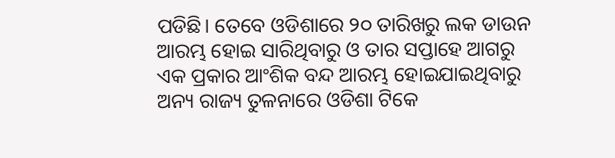ପଡିଛି। ତେବେ ଓଡିଶାରେ ୨୦ ତାରିଖରୁ ଲକ ଡାଉନ ଆରମ୍ଭ ହୋଇ ସାରିଥିବାରୁ ଓ ତାର ସପ୍ତାହେ ଆଗରୁ ଏକ ପ୍ରକାର ଆଂଶିକ ବନ୍ଦ ଆରମ୍ଭ ହୋଇଯାଇଥିବାରୁ ଅନ୍ୟ ରାଜ୍ୟ ତୁଳନାରେ ଓଡିଶା ଟିକେ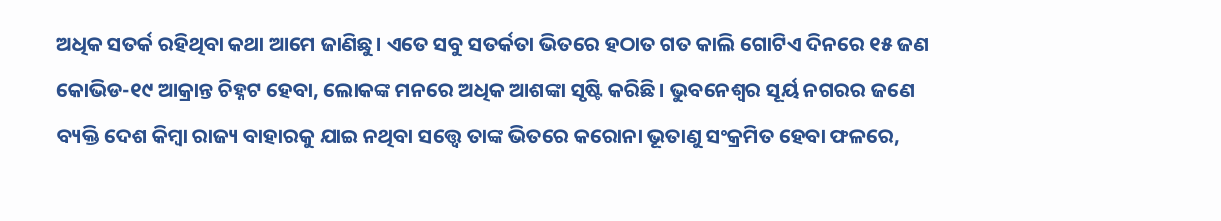ଅଧିକ ସତର୍କ ରହିଥିବା କଥା ଆମେ ଜାଣିଛୁ। ଏତେ ସବୁ ସତର୍କତା ଭିତରେ ହଠାତ ଗତ କାଲି ଗୋଟିଏ ଦିନରେ ୧୫ ଜଣ କୋଭିଡ-୧୯ ଆକ୍ରାନ୍ତ ଚିହ୍ନଟ ହେବା, ଲୋକଙ୍କ ମନରେ ଅଧିକ ଆଶଙ୍କା ସୃଷ୍ଟି କରିଛି। ଭୁବନେଶ୍ୱର ସୂର୍ୟ ନଗରର ଜଣେ ବ୍ୟକ୍ତି ଦେଶ କିମ୍ବା ରାଜ୍ୟ ବାହାରକୁ ଯାଇ ନଥିବା ସତ୍ତ୍ୱେ ତାଙ୍କ ଭିତରେ କରୋନା ଭୂତାଣୁ ସଂକ୍ରମିତ ହେବା ଫଳରେ,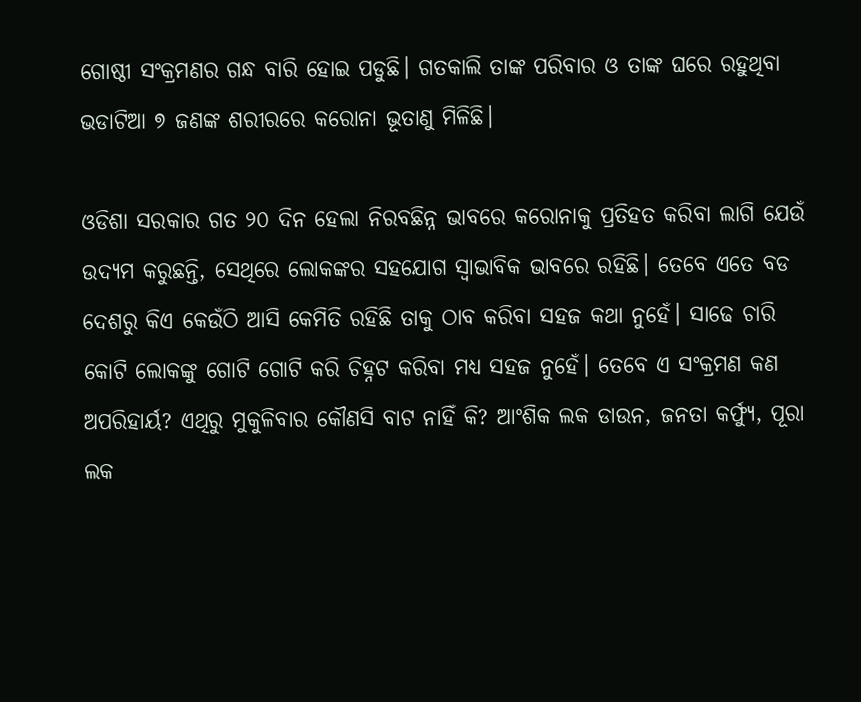ଗୋଷ୍ଠୀ ସଂକ୍ରମଣର ଗନ୍ଧ ବାରି ହୋଇ ପଡୁଛି। ଗତକାଲି ତାଙ୍କ ପରିବାର ଓ ତାଙ୍କ ଘରେ ରହୁଥିବା ଭଡାଟିଆ ୭ ଜଣଙ୍କ ଶରୀରରେ କରୋନା ଭୂତାଣୁ ମିଳିଛି।

ଓଡିଶା ସରକାର ଗତ ୨୦ ଦିନ ହେଲା ନିରବଛିନ୍ନ ଭାବରେ କରୋନାକୁ ପ୍ରତିହତ କରିବା ଲାଗି ଯେଉଁ ଉଦ୍ୟମ କରୁଛନ୍ତି, ସେଥିରେ ଲୋକଙ୍କର ସହଯୋଗ ସ୍ଵାଭାବିକ ଭାବରେ ରହିଛି। ତେବେ ଏତେ ବଡ ଦେଶରୁ କିଏ କେଉଁଠି ଆସି କେମିତି ରହିଛି ତାକୁ ଠାବ କରିବା ସହଜ କଥା ନୁହେଁ। ସାଢେ ଚାରି କୋଟି ଲୋକଙ୍କୁ ଗୋଟି ଗୋଟି କରି ଚିହ୍ନଟ କରିବା ମଧ୍ୟ ସହଜ ନୁହେଁ। ତେବେ ଏ ସଂକ୍ରମଣ କଣ ଅପରିହାର୍ୟ? ଏଥିରୁ ମୁକୁଳିବାର କୌଣସି ବାଟ ନାହିଁ କି? ଆଂଶିକ ଲକ ଡାଉନ, ଜନତା କର୍ଫ୍ୟୁ, ପୂରା ଲକ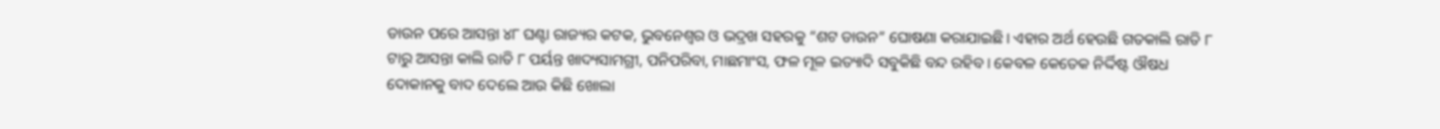ଡାଉନ ପରେ ଆସନ୍ତା ୪୮ ଘଣ୍ଟା ରାଜ୍ୟର କଟକ, ଭୁବନେଶ୍ଵର ଓ ଭଦ୍ରଖ ସହରକୁ “ଶଟ ଡାଉନ” ଘୋଷଣା କରାଯାଇଛି। ଏହାର ଅର୍ଥ ହେଉଛି ଗତକାଲି ରାତି ୮ ଟାରୁ ଆସନ୍ତା କାଲି ରାତି ୮ ପର୍ୟନ୍ତ ଖାଦ୍ୟସାମଗ୍ରୀ, ପନିପରିବା, ମାଛମାଂସ, ଫଳ ମୂଳ ଇତ୍ୟାଦି ସବୁକିଛି ବନ୍ଦ ରହିବ। କେବଳ କେତେକ ନିର୍ଦ୍ଦିଷ୍ଟ ଔଷଧ ଦୋକାନକୁ ବାଦ ଦେଲେ ଆଉ କିଛି ଖୋଲା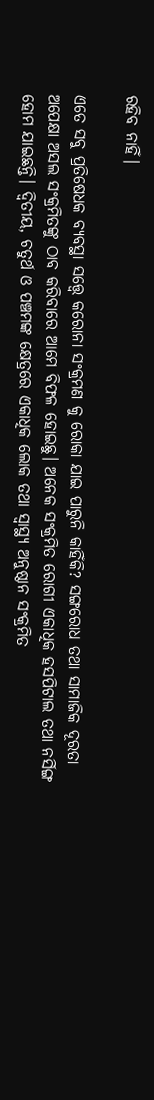ରହିବ ନାହିଁ।

ଏତେ ସବୁ ପ୍ରତିଷେଧକ ବ୍ୟବସ୍ଥା ସତ୍ତ୍ୱେ କରୋନା ସଂକ୍ରମଣ କୁ ରୋକା ଯାଇ ପାରୁନି କାହିଁକି? ସଙ୍ଗରୋଧ ତଥା ସାମାଜିକ ଦୂରତା ଅପେକ୍ଷା ଅସଲ ସଂକ୍ରମିତଙ୍କୁ ଠାବ କରିବାରେ ଆମେ ବିଫଳ ହୋଇଛୁ। ଅନେକ ସଂକ୍ରମିତ ରୋଗୀ ଏକାଧିକ ହସପିଟାଲ ତଥା ନର୍ସିଙ୍ଗ ହୋମ ଯାଇଛନ୍ତି। ଦ୍ଵିତୀୟ, ଚତୁର୍ଥ ଓ ପଞ୍ଚମଙ୍କ କ୍ଷେତ୍ରରେ ଏକାଧିକ ଲୋକ ତଥା ସ୍ୱାସ୍ଥ୍ୟ ଅନୁଷ୍ଠାନ ସଂକ୍ରମିତ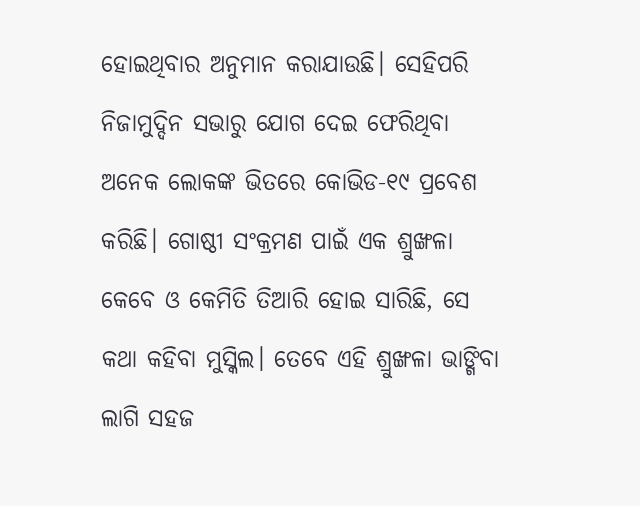ହୋଇଥିବାର ଅନୁମାନ କରାଯାଉଛି। ସେହିପରି ନିଜାମୁଦ୍ଦିନ ସଭାରୁ ଯୋଗ ଦେଇ ଫେରିଥିବା ଅନେକ ଲୋକଙ୍କ ଭିତରେ କୋଭିଡ-୧୯ ପ୍ରବେଶ କରିଛି। ଗୋଷ୍ଠୀ ସଂକ୍ରମଣ ପାଇଁ ଏକ ଶ୍ରୁଙ୍ଖଳା କେବେ ଓ କେମିତି ତିଆରି ହୋଇ ସାରିଛି, ସେ କଥା କହିବା ମୁସ୍କିଲ। ତେବେ ଏହି ଶ୍ରୁଙ୍ଖଳା ଭାଙ୍ଗିବା ଲାଗି ସହଜ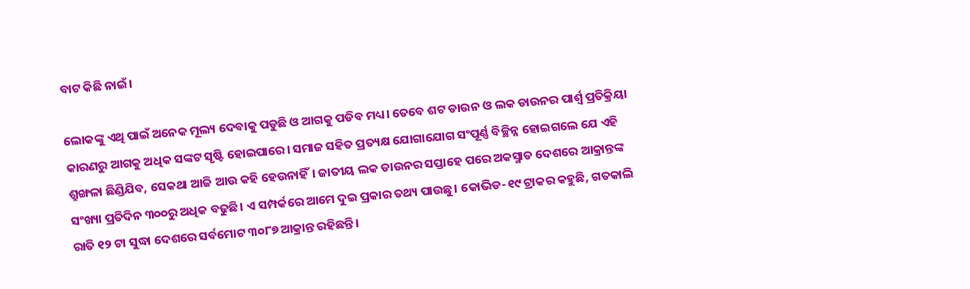ବାଟ କିଛି ନାଇଁ।

ଲୋକଙ୍କୁ ଏଥି ପାଇଁ ଅନେକ ମୂଲ୍ୟ ଦେବାକୁ ପଡୁଛି ଓ ଆଗକୁ ପଡିବ ମଧ୍ୟ। ତେବେ ଶଟ ଡାଉନ ଓ ଲକ ଡାଉନର ପାର୍ଶ୍ଵ ପ୍ରତିକ୍ରିୟା କାରଣରୁ ଆଗକୁ ଅଧିକ ସଙ୍କଟ ସୃଷ୍ଟି ହୋଇପାରେ। ସମାଜ ସହିତ ପ୍ରତ୍ୟକ୍ଷ ଯୋଗାଯୋଗ ସଂପୂର୍ଣ୍ଣ ବିଚ୍ଛିନ୍ନ ହୋଇଗଲେ ଯେ ଏହି ଶ୍ରୁଙ୍ଖଳା ଛିଣ୍ଡିଯିବ, ସେକଥା ଆଜି ଆଉ କହି ହେଉନାହିଁ। ଜାତୀୟ ଲକ ଡାଉନର ସପ୍ତାହେ ପରେ ଅକସ୍ମାତ ଦେଶରେ ଆକ୍ରାନ୍ତଙ୍କ ସଂଖ୍ୟା ପ୍ରତିଦିନ ୩୦୦ରୁ ଅଧିକ ବଢୁଛି। ଏ ସମ୍ପର୍କରେ ଆମେ ଦୁଇ ପ୍ରକାର ତଥ୍ୟ ପାଉଛୁ। କୋଭିଡ-୧୯ ଟ୍ରାକର କହୁଛି, ଗତକାଲି ରାତି ୧୨ ଟା ସୁଦ୍ଧା ଦେଶରେ ସର୍ବମୋଟ ୩୦୮୭ ଆକ୍ରାନ୍ତ ରହିଛନ୍ତି।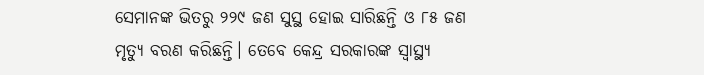ସେମାନଙ୍କ ଭିତରୁ ୨୨୯ ଜଣ ସୁସ୍ଥ ହୋଇ ସାରିଛନ୍ତି ଓ ୮୫ ଜଣ ମୃତ୍ୟୁ ବରଣ କରିଛନ୍ତି। ତେବେ କେନ୍ଦ୍ର ସରକାରଙ୍କ ସ୍ୱାସ୍ଥ୍ୟ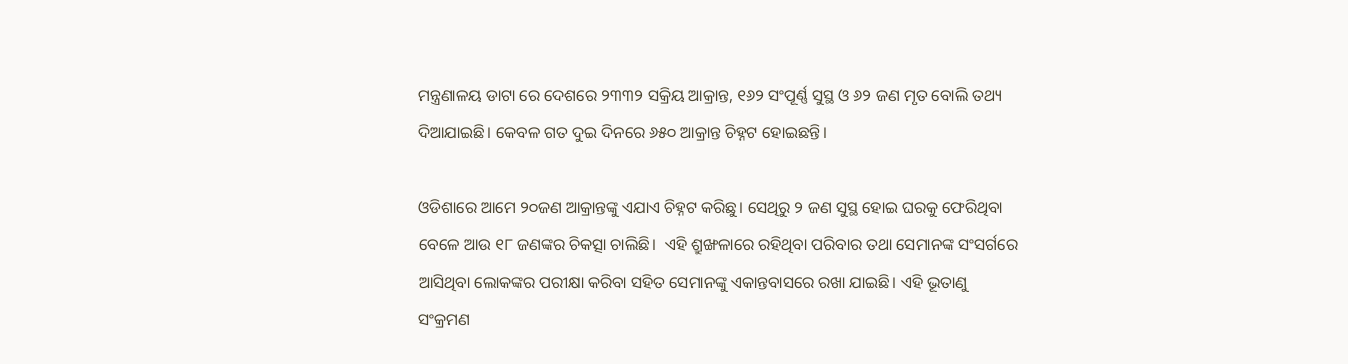ମନ୍ତ୍ରଣାଳୟ ଡାଟା ରେ ଦେଶରେ ୨୩୩୨ ସକ୍ରିୟ ଆକ୍ରାନ୍ତ, ୧୬୨ ସଂପୂର୍ଣ୍ଣ ସୁସ୍ଥ ଓ ୬୨ ଜଣ ମୃତ ବୋଲି ତଥ୍ୟ ଦିଆଯାଇଛି। କେବଳ ଗତ ଦୁଇ ଦିନରେ ୬୫୦ ଆକ୍ରାନ୍ତ ଚିହ୍ନଟ ହୋଇଛନ୍ତି।

ଓଡିଶାରେ ଆମେ ୨୦ଜଣ ଆକ୍ରାନ୍ତଙ୍କୁ ଏଯାଏ ଚିହ୍ନଟ କରିଛୁ। ସେଥିରୁ ୨ ଜଣ ସୁସ୍ଥ ହୋଇ ଘରକୁ ଫେରିଥିବା ବେଳେ ଆଉ ୧୮ ଜଣଙ୍କର ଚିକତ୍ସା ଚାଲିଛି।  ଏହି ଶ୍ରୁଙ୍ଖଳାରେ ରହିଥିବା ପରିବାର ତଥା ସେମାନଙ୍କ ସଂସର୍ଗରେ ଆସିଥିବା ଲୋକଙ୍କର ପରୀକ୍ଷା କରିବା ସହିତ ସେମାନଙ୍କୁ ଏକାନ୍ତବାସରେ ରଖା ଯାଇଛି। ଏହି ଭୂତାଣୁ ସଂକ୍ରମଣ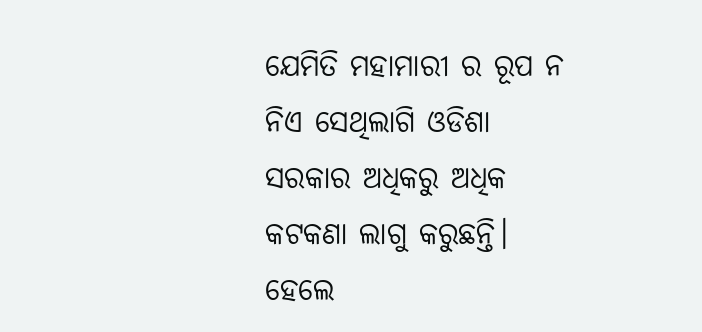ଯେମିତି ମହାମାରୀ ର ରୂପ ନ ନିଏ ସେଥିଲାଗି ଓଡିଶା ସରକାର ଅଧିକରୁ ଅଧିକ କଟକଣା ଲାଗୁ କରୁଛନ୍ତି। ହେଲେ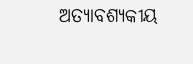ଅତ୍ୟାବଶ୍ୟକୀୟ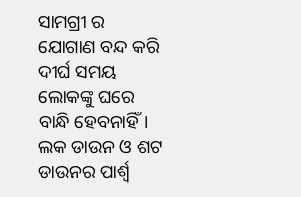ସାମଗ୍ରୀ ର ଯୋଗାଣ ବନ୍ଦ କରି ଦୀର୍ଘ ସମୟ ଲୋକଙ୍କୁ ଘରେ ବାନ୍ଧି ହେବନାହିଁ। ଲକ ଡାଉନ ଓ ଶଟ ଡାଉନର ପାର୍ଶ୍ଵ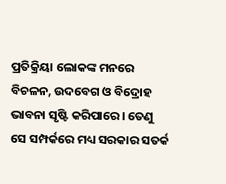ପ୍ରତିକ୍ରିୟା ଲୋକଙ୍କ ମନରେ ବିଚଳନ, ଉଦବେଗ ଓ ବିଦ୍ରୋହ ଭାବନା ସୃଷ୍ଟି କରିପାରେ। ତେଣୁ ସେ ସମ୍ପର୍କରେ ମଧ୍ୟ ସରକାର ସତର୍କ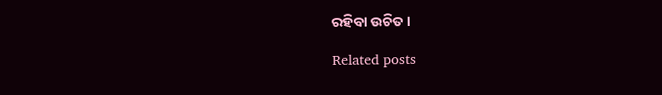ରହିବା ଉଚିତ।

Related posts